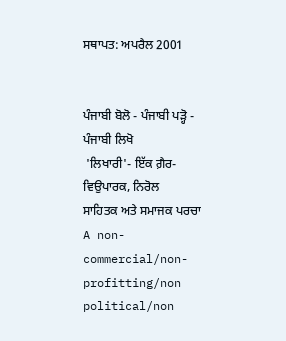ਸਥਾਪਤ: ਅਪਰੈਲ 2001


ਪੰਜਾਬੀ ਬੋਲੋ - ਪੰਜਾਬੀ ਪੜ੍ਹੋ - ਪੰਜਾਬੀ ਲਿਖੋ
 'ਲਿਖਾਰੀ'- ਇੱਕ ਗ਼ੈਰ-ਵਿਉਪਾਰਕ, ਨਿਰੋਲ
ਸਾਹਿਤਕ ਅਤੇ ਸਮਾਜਕ ਪਰਚਾ
A non-commercial/non-profitting/non political/non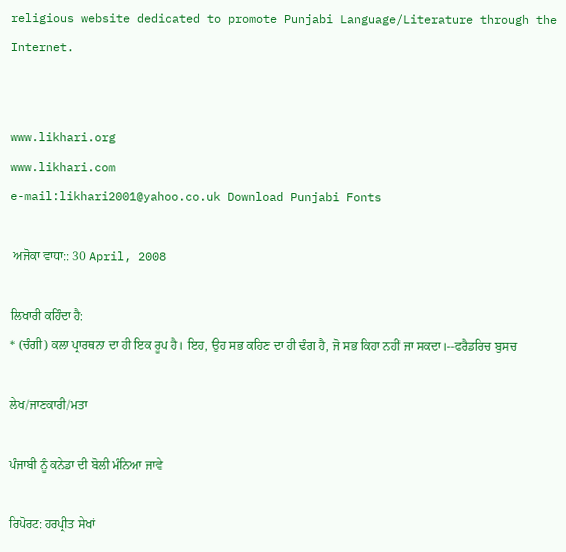religious website dedicated to promote Punjabi Language/Literature through the Internet.


www.likhari.org
www.likhari.com
e-mail:likhari2001@yahoo.co.uk Download Punjabi Fonts

 ਅਜੋਕਾ ਵਾਧਾ:: 30 April, 2008

ਲਿਖਾਰੀ ਕਹਿੰਦਾ ਹੈ:
* (ਚੰਗੀ) ਕਲਾ ਪ੍ਰਾਰਥਨਾ ਦਾ ਹੀ ਇਕ ਰੂਪ ਹੈ। ਇਹ, ਉਹ ਸਭ ਕਹਿਣ ਦਾ ਹੀ ਢੰਗ ਹੈ, ਜੋ ਸਭ ਕਿਹਾ ਨਹੀਂ ਜਾ ਸਕਦਾ।--ਫਰੈਡਰਿਚ ਬੁਸਚ

ਲੇਖ/ਜਾਣਕਾਰੀ/ਮਤਾ

ਪੰਜਾਬੀ ਨੂੰ ਕਨੇਡਾ ਦੀ ਬੋਲੀ ਮੰਨਿਆ ਜਾਵੇ

ਰਿਪੋਰਟ: ਹਰਪ੍ਰੀਤ ਸੇਖਾਂ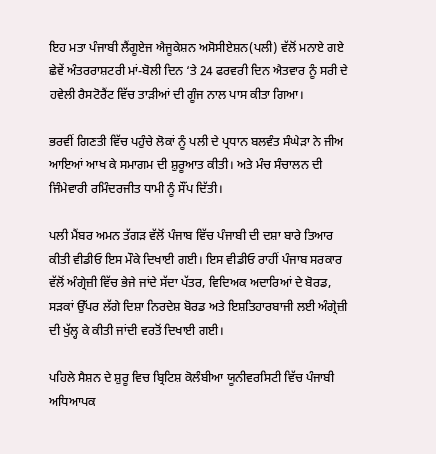ਇਹ ਮਤਾ ਪੰਜਾਬੀ ਲੈਂਗੂਏਜ ਐਜੂਕੇਸ਼ਨ ਅਸੋਸੀਏਸ਼ਨ(ਪਲੀ) ਵੱਲੋਂ ਮਨਾਏ ਗਏ ਛੇਵੇਂ ਅੰਤਰਰਾਸ਼ਟਰੀ ਮਾਂ-ਬੋਲੀ ਦਿਨ ‘ਤੇ 24 ਫਰਵਰੀ ਦਿਨ ਐਤਵਾਰ ਨੂੰ ਸਰੀ ਦੇ ਹਵੇਲੀ ਰੈਸਟੋਰੈਂਟ ਵਿੱਚ ਤਾੜੀਆਂ ਦੀ ਗੂੰਜ ਨਾਲ ਪਾਸ ਕੀਤਾ ਗਿਆ।

ਭਰਵੀਂ ਗਿਣਤੀ ਵਿੱਚ ਪਹੁੰਚੇ ਲੋਕਾਂ ਨੂੰ ਪਲੀ ਦੇ ਪ੍ਰਧਾਨ ਬਲਵੰਤ ਸੰਘੇੜਾ ਨੇ ਜੀਅ ਆਇਆਂ ਆਖ ਕੇ ਸਮਾਗਮ ਦੀ ਸ਼ੁਰੂਆਤ ਕੀਤੀ। ਅਤੇ ਮੰਚ ਸੰਚਾਲਨ ਦੀ ਜਿੰਮੇਵਾਰੀ ਰਮਿੰਦਰਜੀਤ ਧਾਮੀ ਨੂੰ ਸੌਂਪ ਦਿੱਤੀ।

ਪਲੀ ਮੈਂਬਰ ਅਮਨ ਤੱਗੜ ਵੱਲੋਂ ਪੰਜਾਬ ਵਿੱਚ ਪੰਜਾਬੀ ਦੀ ਦਸ਼ਾ ਬਾਰੇ ਤਿਆਰ ਕੀਤੀ ਵੀਡੀਓ ਇਸ ਮੌਕੇ ਦਿਖਾਈ ਗਈ। ਇਸ ਵੀਡੀਓ ਰਾਹੀਂ ਪੰਜਾਬ ਸਰਕਾਰ ਵੱਲੋਂ ਅੰਗ੍ਰੇਜ਼ੀ ਵਿੱਚ ਭੇਜੇ ਜਾਂਦੇ ਸੱਦਾ ਪੱਤਰ, ਵਿਦਿਅਕ ਅਦਾਰਿਆਂ ਦੇ ਬੋਰਡ, ਸੜਕਾਂ ਉੱਪਰ ਲੱਗੇ ਦਿਸ਼ਾ ਨਿਰਦੇਸ਼ ਬੋਰਡ ਅਤੇ ਇਸ਼ਤਿਹਾਰਬਾਜੀ ਲਈ ਅੰਗ੍ਰੇਜ਼ੀ ਦੀ ਖੁੱਲ੍ਹ ਕੇ ਕੀਤੀ ਜਾਂਦੀ ਵਰਤੋਂ ਦਿਖਾਈ ਗਈ।

ਪਹਿਲੇ ਸੈਸ਼ਨ ਦੇ ਸ਼ੁਰੂ ਵਿਚ ਬ੍ਰਿਟਿਸ਼ ਕੋਲੰਬੀਆ ਯੂਨੀਵਰਸਿਟੀ ਵਿੱਚ ਪੰਜਾਬੀ ਅਧਿਆਪਕ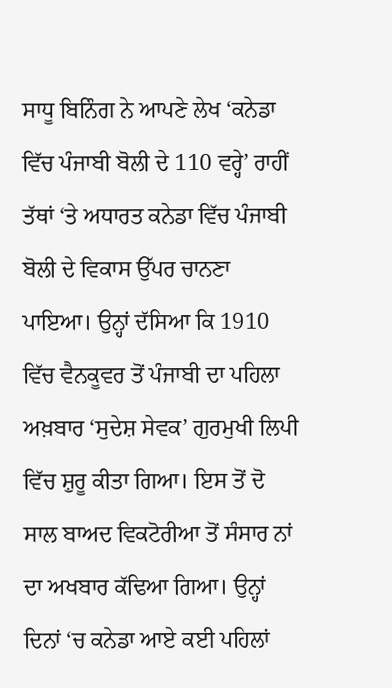ਸਾਧੂ ਬਿਨਿੰਗ ਨੇ ਆਪਣੇ ਲੇਖ ‘ਕਨੇਡਾ ਵਿੱਚ ਪੰਜਾਬੀ ਬੋਲੀ ਦੇ 110 ਵਰ੍ਹੇ’ ਰਾਹੀਂ ਤੱਥਾਂ ‘ਤੇ ਅਧਾਰਤ ਕਨੇਡਾ ਵਿੱਚ ਪੰਜਾਬੀ ਬੋਲੀ ਦੇ ਵਿਕਾਸ ਉੱਪਰ ਚਾਨਣਾ ਪਾਇਆ। ਉਨ੍ਹਾਂ ਦੱਸਿਆ ਕਿ 1910 ਵਿੱਚ ਵੈਨਕੂਵਰ ਤੋਂ ਪੰਜਾਬੀ ਦਾ ਪਹਿਲਾ ਅਖ਼ਬਾਰ ‘ਸੁਦੇਸ਼ ਸੇਵਕ’ ਗੁਰਮੁਖੀ ਲਿਪੀ ਵਿੱਚ ਸ਼ੁਰੂ ਕੀਤਾ ਗਿਆ। ਇਸ ਤੋਂ ਦੋ ਸਾਲ ਬਾਅਦ ਵਿਕਟੋਰੀਆ ਤੋਂ ਸੰਸਾਰ ਨਾਂ ਦਾ ਅਖਬਾਰ ਕੱਢਿਆ ਗਿਆ। ਉਨ੍ਹਾਂ ਦਿਨਾਂ ‘ਚ ਕਨੇਡਾ ਆਏ ਕਈ ਪਹਿਲਾਂ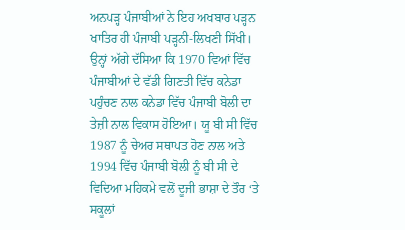ਅਨਪੜ੍ਹ ਪੰਜਾਬੀਆਂ ਨੇ ਇਹ ਅਖਬਾਰ ਪੜ੍ਹਨ ਖਾਤਿਰ ਹੀ ਪੰਜਾਬੀ ਪੜ੍ਹਨੀ-ਲਿਖਣੀ ਸਿੱਖੀ। ਉਨ੍ਹਾਂ ਅੱਗੇ ਦੱਸਿਆ ਕਿ 1970 ਵਿਆਂ ਵਿੱਚ ਪੰਜਾਬੀਆਂ ਦੇ ਵੱਡੀ ਗਿਣਤੀ ਵਿੱਚ ਕਨੇਡਾ ਪਹੁੰਚਣ ਨਾਲ ਕਨੇਡਾ ਵਿੱਚ ਪੰਜਾਬੀ ਬੋਲੀ ਦਾ ਤੇਜ਼ੀ ਨਾਲ ਵਿਕਾਸ ਹੋਇਆ। ਯੂ ਬੀ ਸੀ ਵਿੱਚ 1987 ਨੂੰ ਚੇਅਰ ਸਥਾਪਤ ਹੋਣ ਨਾਲ ਅਤੇ 1994 ਵਿੱਚ ਪੰਜਾਬੀ ਬੋਲੀ ਨੂੰ ਬੀ ਸੀ ਦੇ ਵਿਦਿਆ ਮਹਿਕਮੇ ਵਲੋਂ ਦੂਜੀ ਭਾਸ਼ਾ ਦੇ ਤੌਰ ‘ਤੇ ਸਕੂਲਾਂ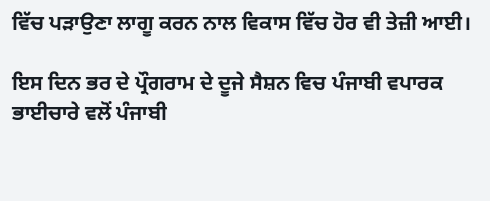ਵਿੱਚ ਪੜਾਉਣਾ ਲਾਗੂ ਕਰਨ ਨਾਲ ਵਿਕਾਸ ਵਿੱਚ ਹੋਰ ਵੀ ਤੇਜ਼ੀ ਆਈ।

ਇਸ ਦਿਨ ਭਰ ਦੇ ਪ੍ਰੌਗਰਾਮ ਦੇ ਦੂਜੇ ਸੈਸ਼ਨ ਵਿਚ ਪੰਜਾਬੀ ਵਪਾਰਕ ਭਾਈਚਾਰੇ ਵਲੋਂ ਪੰਜਾਬੀ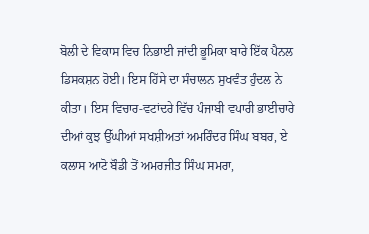ਬੋਲੀ ਦੇ ਵਿਕਾਸ ਵਿਚ ਨਿਭਾਈ ਜਾਂਦੀ ਭੂਮਿਕਾ ਬਾਰੇ ਇੱਕ ਪੈਨਲ ਡਿਸਕਸ਼ਨ ਹੋਈ। ਇਸ ਹਿੱਸੇ ਦਾ ਸੰਚਾਲਨ ਸੁਖਵੰਤ ਹੁੰਦਲ ਨੇ ਕੀਤਾ। ਇਸ ਵਿਚਾਰ-ਵਟਾਂਦਰੇ ਵਿੱਚ ਪੰਜਾਬੀ ਵਪਾਰੀ ਭਾਈਚਾਰੇ ਦੀਆਂ ਕੁਝ ਉੱਘੀਆਂ ਸਖਸ਼ੀਅਤਾਂ ਅਮਰਿੰਦਰ ਸਿੰਘ ਬਬਰ, ਏ ਕਲਾਸ ਆਟੋ ਬੌਡੀ ਤੋਂ ਅਮਰਜੀਤ ਸਿੰਘ ਸਮਰਾ,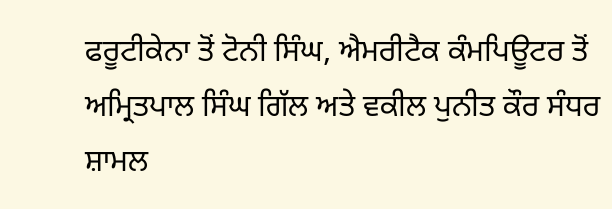ਫਰੂਟੀਕੇਨਾ ਤੋਂ ਟੋਨੀ ਸਿੰਘ, ਐਮਰੀਟੈਕ ਕੰਮਪਿਊਟਰ ਤੋਂ ਅਮ੍ਰਿਤਪਾਲ ਸਿੰਘ ਗਿੱਲ ਅਤੇ ਵਕੀਲ ਪੁਨੀਤ ਕੌਰ ਸੰਧਰ ਸ਼ਾਮਲ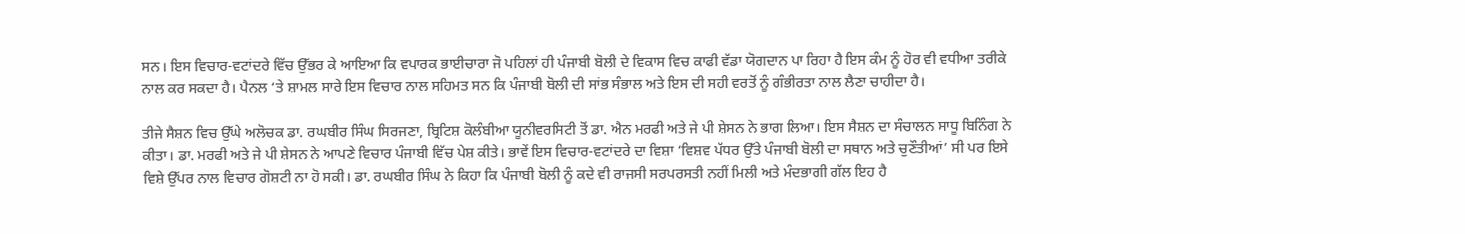ਸਨ। ਇਸ ਵਿਚਾਰ-ਵਟਾਂਦਰੇ ਵਿੱਚ ਉੱਭਰ ਕੇ ਆਇਆ ਕਿ ਵਪਾਰਕ ਭਾਈਚਾਰਾ ਜੋ ਪਹਿਲਾਂ ਹੀ ਪੰਜਾਬੀ ਬੋਲੀ ਦੇ ਵਿਕਾਸ ਵਿਚ ਕਾਫੀ ਵੱਡਾ ਯੋਗਦਾਨ ਪਾ ਰਿਹਾ ਹੈ ਇਸ ਕੰਮ ਨੂੰ ਹੋਰ ਵੀ ਵਧੀਆ ਤਰੀਕੇ ਨਾਲ ਕਰ ਸਕਦਾ ਹੈ। ਪੈਨਲ ‘ਤੇ ਸ਼ਾਮਲ ਸਾਰੇ ਇਸ ਵਿਚਾਰ ਨਾਲ ਸਹਿਮਤ ਸਨ ਕਿ ਪੰਜਾਬੀ ਬੋਲੀ ਦੀ ਸਾਂਭ ਸੰਭਾਲ ਅਤੇ ਇਸ ਦੀ ਸਹੀ ਵਰਤੋਂ ਨੂੰ ਗੰਭੀਰਤਾ ਨਾਲ ਲੈਣਾ ਚਾਹੀਦਾ ਹੈ।

ਤੀਜੇ ਸੈਸ਼ਨ ਵਿਚ ਉੱਘੇ ਅਲੋਚਕ ਡਾ. ਰਘਬੀਰ ਸਿੰਘ ਸਿਰਜਣਾ, ਬ੍ਰਿਟਿਸ਼ ਕੋਲੰਬੀਆ ਯੂਨੀਵਰਸਿਟੀ ਤੋਂ ਡਾ. ਐਨ ਮਰਫੀ ਅਤੇ ਜੇ ਪੀ ਸ਼ੇਸਨ ਨੇ ਭਾਗ ਲਿਆ। ਇਸ ਸੈਸ਼ਨ ਦਾ ਸੰਚਾਲਨ ਸਾਧੂ ਬਿਨਿੰਗ ਨੇ ਕੀਤਾ। ਡਾ. ਮਰਫੀ ਅਤੇ ਜੇ ਪੀ ਸ਼ੇਸਨ ਨੇ ਆਪਣੇ ਵਿਚਾਰ ਪੰਜਾਬੀ ਵਿੱਚ ਪੇਸ਼ ਕੀਤੇ। ਭਾਵੇਂ ਇਸ ਵਿਚਾਰ-ਵਟਾਂਦਰੇ ਦਾ ਵਿਸ਼ਾ ‘ਵਿਸ਼ਵ ਪੱਧਰ ਉੱਤੇ ਪੰਜਾਬੀ ਬੋਲੀ ਦਾ ਸਥਾਨ ਅਤੇ ਚੁਣੌਤੀਆਂ’ ਸੀ ਪਰ ਇਸੇ ਵਿਸ਼ੇ ਉੱਪਰ ਨਾਲ ਵਿਚਾਰ ਗੋਸ਼ਟੀ ਨਾ ਹੋ ਸਕੀ। ਡਾ. ਰਘਬੀਰ ਸਿੰਘ ਨੇ ਕਿਹਾ ਕਿ ਪੰਜਾਬੀ ਬੋਲੀ ਨੂੰ ਕਦੇ ਵੀ ਰਾਜਸੀ ਸਰਪਰਸਤੀ ਨਹੀਂ ਮਿਲੀ ਅਤੇ ਮੰਦਭਾਗੀ ਗੱਲ ਇਹ ਹੈ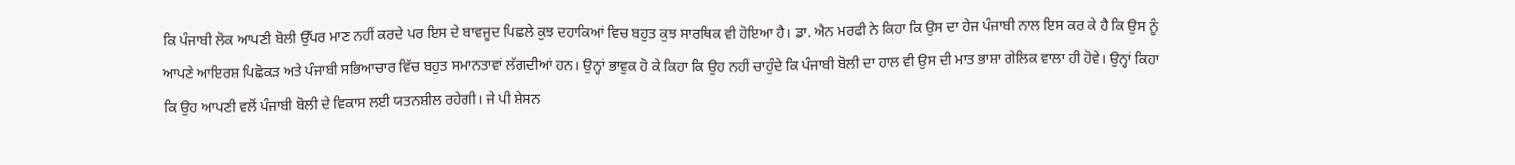ਕਿ ਪੰਜਾਬੀ ਲੋਕ ਆਪਣੀ ਬੋਲੀ ਉੱਪਰ ਮਾਣ ਨਹੀਂ ਕਰਦੇ ਪਰ ਇਸ ਦੇ ਬਾਵਜੂਦ ਪਿਛਲੇ ਕੁਝ ਦਹਾਕਿਆਂ ਵਿਚ ਬਹੁਤ ਕੁਝ ਸਾਰਥਿਕ ਵੀ ਹੋਇਆ ਹੈ। ਡਾ. ਐਨ ਮਰਫੀ ਨੇ ਕਿਹਾ ਕਿ ਉਸ ਦਾ ਹੇਜ ਪੰਜਾਬੀ ਨਾਲ ਇਸ ਕਰ ਕੇ ਹੈ ਕਿ ਉਸ ਨੂੰ ਆਪਣੇ ਆਇਰਸ਼ ਪਿਛੋਕੜ ਅਤੇ ਪੰਜਾਬੀ ਸਭਿਆਚਾਰ ਵਿੱਚ ਬਹੁਤ ਸਮਾਨਤਾਵਾਂ ਲੱਗਦੀਆਂ ਹਨ। ਉਨ੍ਹਾਂ ਭਾਵੁਕ ਹੋ ਕੇ ਕਿਹਾ ਕਿ ਉਹ ਨਹੀਂ ਚਾਹੁੰਦੇ ਕਿ ਪੰਜਾਬੀ ਬੋਲੀ ਦਾ ਹਾਲ ਵੀ ਉਸ ਦੀ ਮਾਤ ਭਾਸ਼ਾ ਗੇਲਿਕ ਵਾਲਾ ਹੀ ਹੋਵੇ। ਉਨ੍ਹਾਂ ਕਿਹਾ ਕਿ ਉਹ ਆਪਣੀ ਵਲੋਂ ਪੰਜਾਬੀ ਬੋਲੀ ਦੇ ਵਿਕਾਸ ਲਈ ਯਤਨਸ਼ੀਲ ਰਹੇਗੀ। ਜੇ ਪੀ ਸ਼ੇਸਨ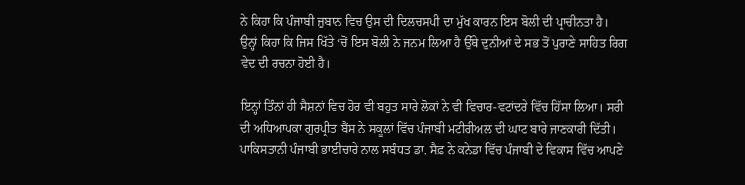ਨੇ ਕਿਹਾ ਕਿ ਪੰਜਾਬੀ ਜ਼ੁਬਾਨ ਵਿਚ ਉਸ ਦੀ ਦਿਲਚਸਪੀ ਦਾ ਮੁੱਖ ਕਾਰਨ ਇਸ ਬੋਲੀ ਦੀ ਪ੍ਰਾਚੀਨਤਾ ਹੈ। ਉਨ੍ਹਾਂ ਕਿਹਾ ਕਿ ਜਿਸ ਖਿੱਤੇ ‘ਚੋਂ ਇਸ ਬੋਲੀ ਨੇ ਜਨਮ ਲਿਆ ਹੈ ਉੱਥੇ ਦੁਨੀਆਂ ਦੇ ਸਭ ਤੋਂ ਪੁਰਾਣੇ ਸਾਹਿਤ ਰਿਗ ਵੇਦ ਦੀ ਰਚਨਾ ਹੋਈ ਹੈ।

ਇਨ੍ਹਾਂ ਤਿੰਨਾਂ ਹੀ ਸੈਸ਼ਨਾਂ ਵਿਚ ਹੋਰ ਵੀ ਬਹੁਤ ਸਾਰੇ ਲੋਕਾਂ ਨੇ ਵੀ ਵਿਚਾਰ-ਵਟਾਂਦਰੇ ਵਿੱਚ ਹਿੱਸਾ ਲਿਆ। ਸਰੀ ਦੀ ਅਧਿਆਪਕਾ ਗੁਰਪ੍ਰੀਤ ਬੈਂਸ ਨੇ ਸਕੂਲਾਂ ਵਿੱਚ ਪੰਜਾਬੀ ਮਟੀਰੀਅਲ ਦੀ ਘਾਟ ਬਾਰੇ ਜਾਣਕਾਰੀ ਦਿੱਤੀ। ਪਾਕਿਸਤਾਨੀ ਪੰਜਾਬੀ ਭਾਈਚਾਰੇ ਨਾਲ ਸਬੰਧਤ ਡਾ. ਸੈਫ਼ ਨੇ ਕਨੇਡਾ ਵਿੱਚ ਪੰਜਾਬੀ ਦੇ ਵਿਕਾਸ ਵਿੱਚ ਆਪਣੇ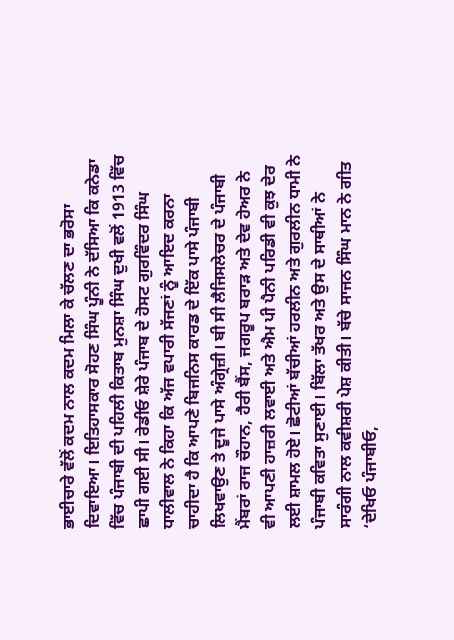ਭਾਈਚਾਰੇ ਵੱਲੋਂ ਕਦਮ ਨਾਲ ਕਦਮ ਮਿਲਾ ਕੇ ਚੱਲਣ ਦਾ ਭਰੋਸਾ ਦਿਵਾਇਆ। ਇਤਿਹਾਸਕਾਰ ਸੋਹਣ ਸਿੰਘ ਪੂੰਨੀ ਨੇ ਦੱਸਿਆ ਕਿ ਕਨੇਡਾ ਵਿੱਚ ਪੰਜਾਬੀ ਦੀ ਪਹਿਲੀ ਕਿਤਾਬ ਮੁਨਸ਼ਾ ਸਿੰਘ ਦੁਖੀ ਵਲੋਂ 1913 ਵਿੱਚ ਛਾਪੀ ਗਈ ਸੀ। ਰੇਡੀਓ ਸ਼ੇਰੇ ਪੰਜਾਬ ਦੇ ਹੋਸਟ ਗੁਰਵਿੰਦਰ ਸਿੰਘ ਧਾਲੀਵਾਲ ਨੇ ਕਿਹਾ ਕਿ ਅੱਜ ਵਪਾਰੀ ਸੱਜਣਾਂ ਨੂੰ ਆਇਦ ਕਰਨਾ ਚਾਹੀਦਾ ਹੈ ਕਿ ਆਪਣੇ ਬਿਜਨਿਸ ਕਾਰਡ ਦੇ ਇੱਕ ਪਾਸੇ ਪੰਜਾਬੀ ਲਿਖਵਾਉਣ ਤੇ ਦੂਜੇ ਪਾਸੇ ਅੰਗ੍ਰੇਜ਼ੀ। ਬੀ ਸੀ ਲੈਜਿਸਲੇਚਰ ਦੇ ਪੰਜਾਬੀ ਮੈਂਬਰਾਂ ਰਾਜ ਚੌਹਾਨ, ਹੈਰੀ ਬੈਂਸ, ਜਗਰੂਪ ਬਰਾੜ ਅਤੇ ਦੇਵ ਹੇਅਰ ਨੇ ਵੀ ਆਪਣੀ ਹਾਜ਼ਰੀ ਲਵਾਈ ਅਤੇ ਐਮ ਪੀ ਪੈਨੀ ਪਰਿਡੀ ਵੀ ਕੁਝ ਦੇਰ ਲਈ ਸ਼ਾਮਲ ਹੋਏ। ਛੋਟੀਆਂ ਬੱਚੀਆਂ ਹਰਲੀਨ ਅਤੇ ਗੁਰਲੀਨ ਧਾਮੀ ਨੇ ਪੰਜਾਬੀ ਕਵਿਤਾ ਸੁਣਾਈ। ਬਿੱਲਾ ਤੱਖਰ ਅਤੇ ਉਸ ਦੇ ਸਾਥੀਆਂ ਨੇ ਸਾਰੰਗੀ ਨਾਲ ਕਵੀਸ਼ਰੀ ਪੇਸ਼ ਕੀਤੀ। ਬੱਚੇ ਸਾਜਨ ਸਿੰਘ ਮਾਨ ਨੇ ਗੀਤ ‘ਦੇਖਿਓ ਪੰਜਾਬੀਓ,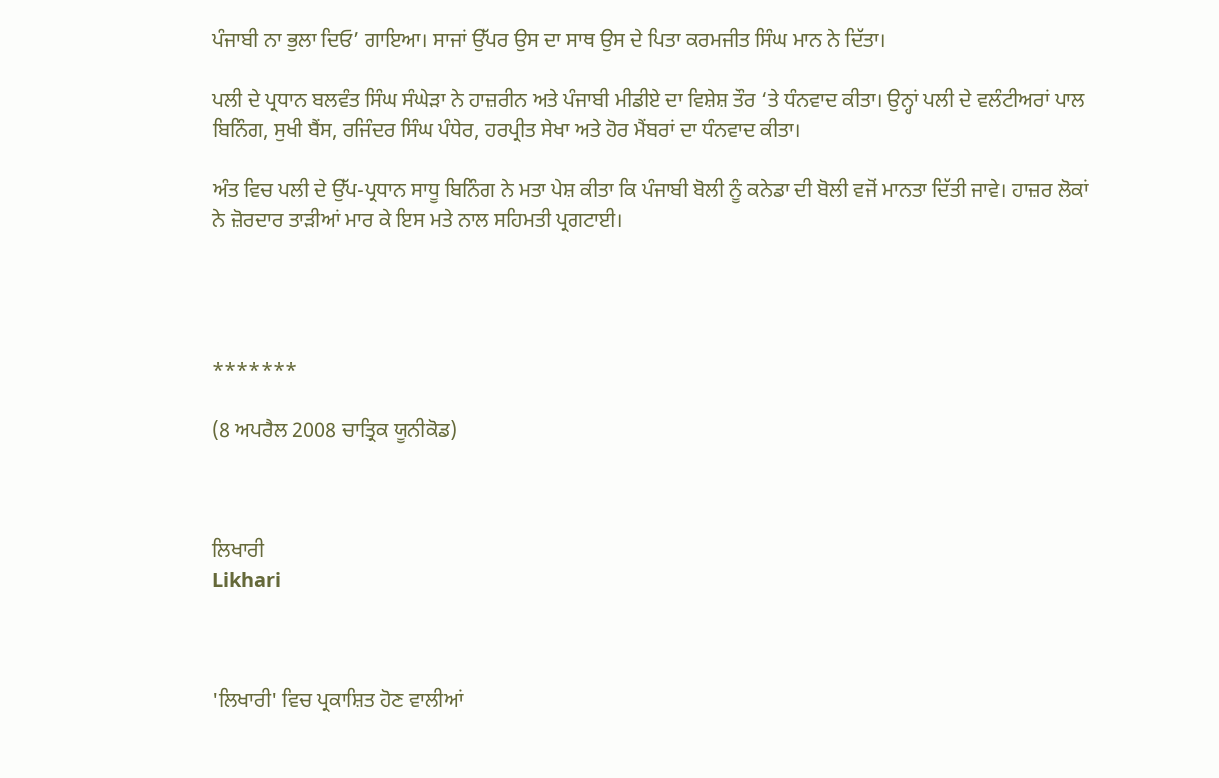ਪੰਜਾਬੀ ਨਾ ਭੁਲਾ ਦਿਓ’ ਗਾਇਆ। ਸਾਜਾਂ ਉੱਪਰ ਉਸ ਦਾ ਸਾਥ ਉਸ ਦੇ ਪਿਤਾ ਕਰਮਜੀਤ ਸਿੰਘ ਮਾਨ ਨੇ ਦਿੱਤਾ।

ਪਲੀ ਦੇ ਪ੍ਰਧਾਨ ਬਲਵੰਤ ਸਿੰਘ ਸੰਘੇੜਾ ਨੇ ਹਾਜ਼ਰੀਨ ਅਤੇ ਪੰਜਾਬੀ ਮੀਡੀਏ ਦਾ ਵਿਸ਼ੇਸ਼ ਤੌਰ ‘ਤੇ ਧੰਨਵਾਦ ਕੀਤਾ। ਉਨ੍ਹਾਂ ਪਲੀ ਦੇ ਵਲੰਟੀਅਰਾਂ ਪਾਲ ਬਿਨਿੰਗ, ਸੁਖੀ ਬੈਂਸ, ਰਜਿੰਦਰ ਸਿੰਘ ਪੰਧੇਰ, ਹਰਪ੍ਰੀਤ ਸੇਖਾ ਅਤੇ ਹੋਰ ਮੈਂਬਰਾਂ ਦਾ ਧੰਨਵਾਦ ਕੀਤਾ।

ਅੰਤ ਵਿਚ ਪਲੀ ਦੇ ਉੱਪ-ਪ੍ਰਧਾਨ ਸਾਧੂ ਬਿਨਿੰਗ ਨੇ ਮਤਾ ਪੇਸ਼ ਕੀਤਾ ਕਿ ਪੰਜਾਬੀ ਬੋਲੀ ਨੂੰ ਕਨੇਡਾ ਦੀ ਬੋਲੀ ਵਜੋਂ ਮਾਨਤਾ ਦਿੱਤੀ ਜਾਵੇ। ਹਾਜ਼ਰ ਲੋਕਾਂ ਨੇ ਜ਼ੋਰਦਾਰ ਤਾੜੀਆਂ ਮਾਰ ਕੇ ਇਸ ਮਤੇ ਨਾਲ ਸਹਿਮਤੀ ਪ੍ਰਗਟਾਈ।




*******

(8 ਅਪਰੈਲ 2008 ਚਾਤ੍ਰਿਕ ਯੂਨੀਕੋਡ)



ਲਿਖਾਰੀ
Likhari



'ਲਿਖਾਰੀ' ਵਿਚ ਪ੍ਰਕਾਸ਼ਿਤ ਹੋਣ ਵਾਲੀਆਂ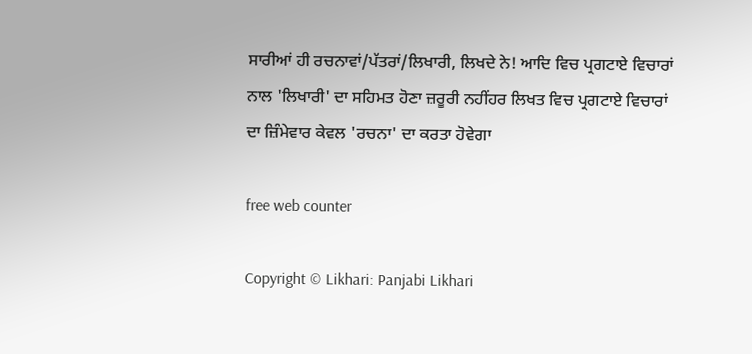ਸਾਰੀਆਂ ਹੀ ਰਚਨਾਵਾਂ/ਪੱਤਰਾਂ/ਲਿਖਾਰੀ, ਲਿਖਦੇ ਨੇ! ਆਦਿ ਵਿਚ ਪ੍ਰਗਟਾਏ ਵਿਚਾਰਾਂ ਨਾਲ 'ਲਿਖਾਰੀ' ਦਾ ਸਹਿਮਤ ਹੋਣਾ ਜ਼ਰੂਰੀ ਨਹੀਂਹਰ ਲਿਖਤ ਵਿਚ ਪ੍ਰਗਟਾਏ ਵਿਚਾਰਾਂ ਦਾ ਜ਼ਿੰਮੇਵਾਰ ਕੇਵਲ 'ਰਚਨਾ' ਦਾ ਕਰਤਾ ਹੋਵੇਗਾ

free web counter

Copyright © Likhari: Panjabi Likhari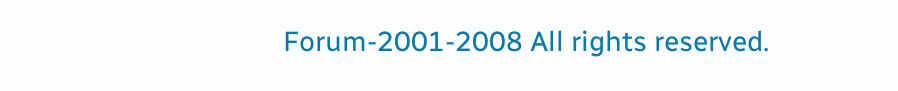Forum-2001-2008 All rights reserved.